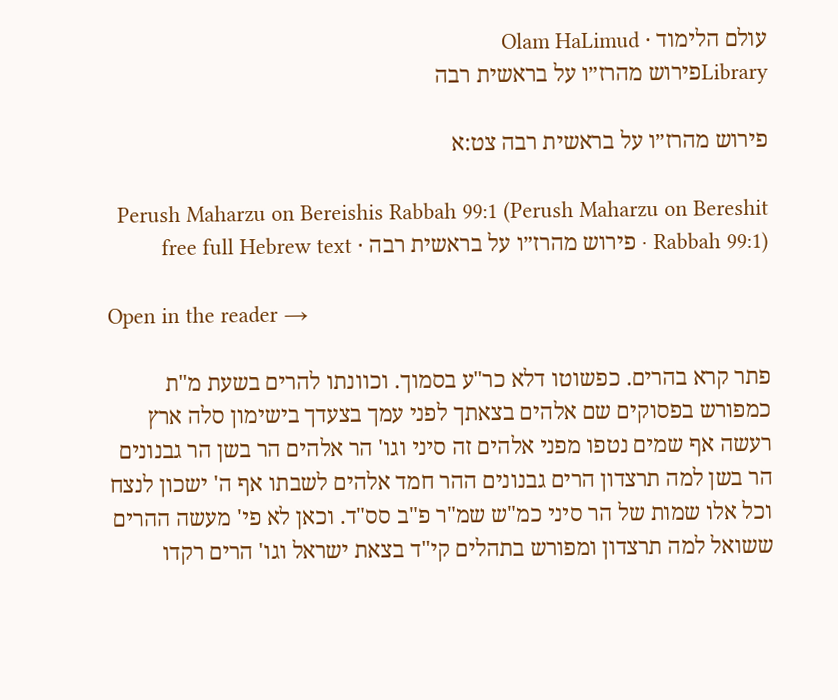עולם הלימוד · Olam HaLimud
Libraryפירוש מהרז״ו על בראשית רבה

פירוש מהרז״ו על בראשית רבה צט:א

Perush Maharzu on Bereishis Rabbah 99:1 (Perush Maharzu on Bereshit Rabbah 99:1) · פירוש מהרז״ו על בראשית רבה · free full Hebrew text

Open in the reader →

פתר קרא בהרים. כפשוטו דלא כר"ע בסמוך. וכוונתו להרים בשעת מ"ת כמפורש בפסוקים שם אלהים בצאתך לפני עמך בצעדך בישימון סלה ארץ רעשה אף שמים נטפו מפני אלהים זה סיני וגו' הר אלהים הר בשן הר גבנונים הר בשן למה תרצדון הרים גבנונים ההר חמד אלהים לשבתו אף ה' ישכון לנצח וכל אלו שמות של הר סיני כמ"ש שמ"ר פ"ב סס"ד. וכאן לא פי' מעשה ההרים ששואל למה תרצדון ומפורש בתהלים קי"ד בצאת ישראל וגו' הרים רקדו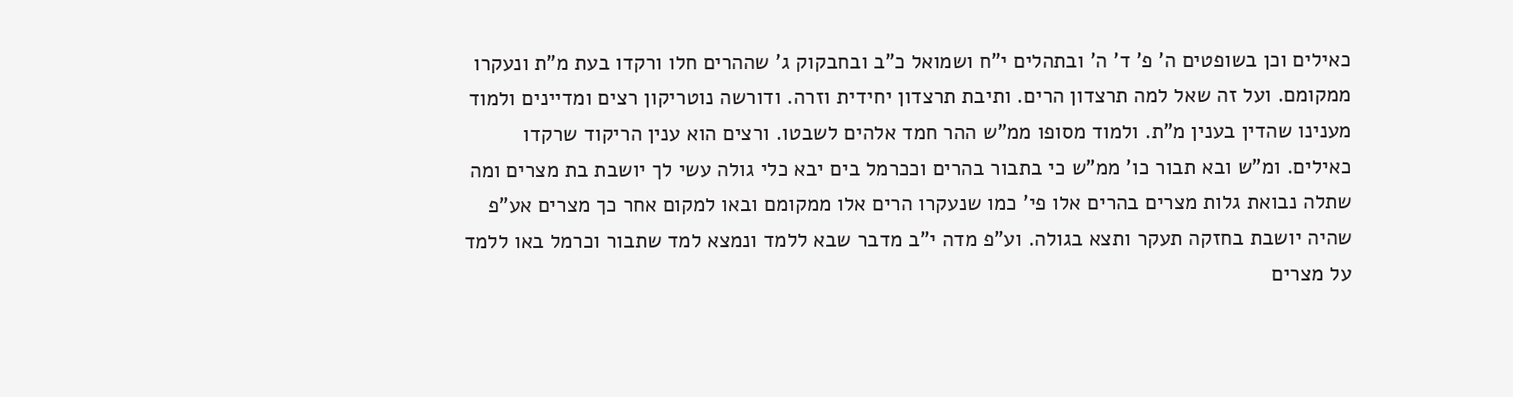כאילים וכן בשופטים ה' פ' ד' ה' ובתהלים י"ח ושמואל כ"ב ובחבקוק ג' שההרים חלו ורקדו בעת מ"ת ונעקרו ממקומם. ועל זה שאל למה תרצדון הרים. ותיבת תרצדון יחידית וזרה. ודורשה נוטריקון רצים ומדיינים ולמוד מענינו שהדין בענין מ"ת. ולמוד מסופו ממ"ש ההר חמד אלהים לשבטו. ורצים הוא ענין הריקוד שרקדו כאילים. ומ"ש ובא תבור כו' ממ"ש כי בתבור בהרים וככרמל בים יבא כלי גולה עשי לך יושבת בת מצרים ומה שתלה נבואת גלות מצרים בהרים אלו פי' כמו שנעקרו הרים אלו ממקומם ובאו למקום אחר כך מצרים אע"פ שהיה יושבת בחזקה תעקר ותצא בגולה. וע"פ מדה י"ב מדבר שבא ללמד ונמצא למד שתבור וכרמל באו ללמד על מצרים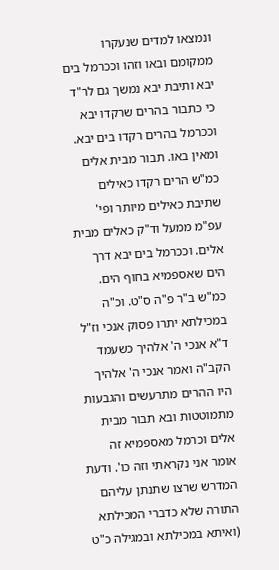ונמצאו למדים שנעקרו ממקומם ובאו וזהו וככרמל בים יבא ותיבת יבא נמשך גם לר"ד כי כתבור בהרים שרקדו יבא וככרמל בהרים רקדו בים יבא. ומאין באו. תבור מבית אלים כמ"ש הרים רקדו כאילים שתיבת כאילים מיותר ופי' עפ"מ ממעל וד"ק כאלים מבית אלים. וככרמל בים יבא דרך הים שאספמיא בחוף הים. כמ"ש ב"ר פ"ה ס"ט. וכ"ה במכילתא יתרו פסוק אנכי וז"ל ד"א אנכי ה' אלהיך כשעמד הקב"ה ואמר אנכי ה' אלהיך היו ההרים מתרעשים והגבעות מתמוטטות ובא תבור מבית אלים וכרמל מאספמיא זה אומר אני נקראתי וזה כו'. ודעת המדרש שרצו שתנתן עליהם התורה שלא כדברי המכילתא (ואיתא במכילתא ובמגילה כ"ט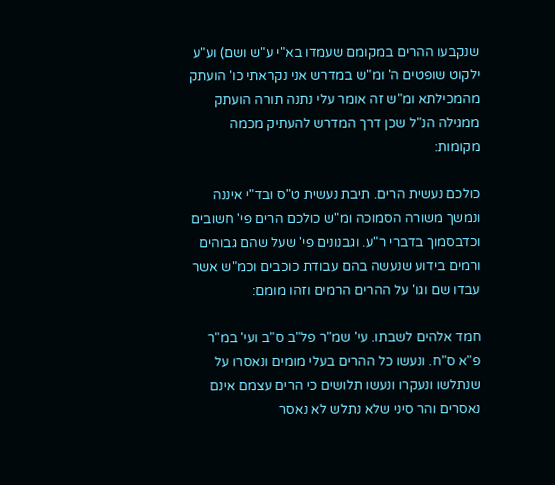שנקבעו ההרים במקומם שעמדו בא"י ע"ש ושם) וע"ע ילקוט שופטים ה' ומ"ש במדרש אני נקראתי כו' הועתק מהמכילתא ומ"ש זה אומר עלי נתנה תורה הועתק ממגילה הנ"ל שכן דרך המדרש להעתיק מכמה מקומות:

כולכם נעשית הרים. תיבת נעשית ט"ס ובד"י איננה ונמשך משורה הסמוכה ומ"ש כולכם הרים פי' חשובים וכדבסמוך בדברי ר"ע. וגבנונים פי' שעל שהם גבוהים ורמים בידוע שנעשה בהם עבודת כוכבים וכמ"ש אשר עבדו שם וגו' על ההרים הרמים וזהו מומם:

חמד אלהים לשבתו. עי' שמ"ר פל"ב ס"ב ועי' במ"ר פ"א ס"ח. ונעשו כל ההרים בעלי מומים ונאסרו על שנתלשו ונעקרו ונעשו תלושים כי הרים עצמם אינם נאסרים והר סיני שלא נתלש לא נאסר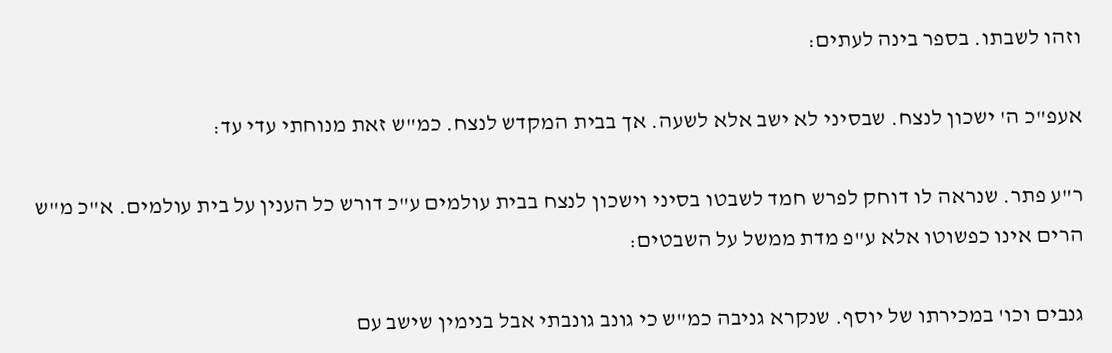וזהו לשבתו. בספר בינה לעתים:

אעפ"כ ה' ישכון לנצח. שבסיני לא ישב אלא לשעה. אך בבית המקדש לנצח. כמ"ש זאת מנוחתי עדי עד:

ר"ע פתר. שנראה לו דוחק לפרש חמד לשבטו בסיני וישכון לנצח בבית עולמים ע"כ דורש כל הענין על בית עולמים. א"כ מ"ש הרים אינו כפשוטו אלא ע"פ מדת ממשל על השבטים:

גנבים וכו' במכירתו של יוסף. שנקרא גניבה כמ"ש כי גונב גונבתי אבל בנימין שישב עם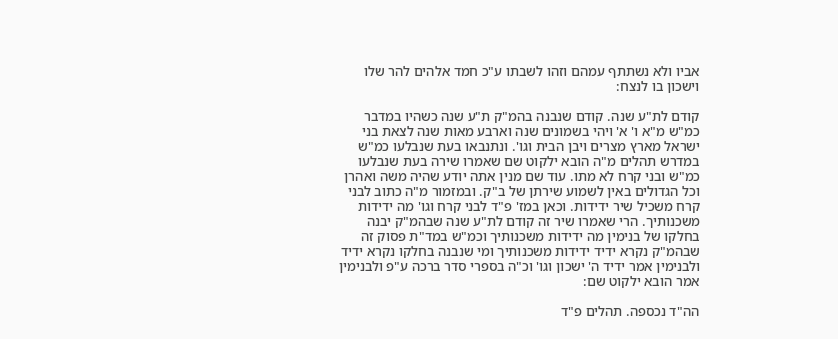אביו ולא נשתתף עמהם וזהו לשבתו ע"כ חמד אלהים להר שלו וישכון בו לנצח:

קודם לת"ע שנה. קודם שנבנה בהמ"ק ת"ע שנה כשהיו במדבר כמ"ש מ"א ו' א' ויהי בשמונים שנה וארבע מאות שנה לצאת בני ישראל מארץ מצרים ויבן הבית וגו'. ונתנבאו בעת שנבלעו כמ"ש במדרש תהלים מ"ה הובא ילקוט שם שאמרו שירה בעת שנבלעו כמ"ש ובני קרח לא מתו. עוד שם מנין אתה יודע שהיה משה ואהרן וכל הגדולים באין לשמוע שירתן של ב"ק. ובמזמור מ"ה כתוב לבני קרח משכיל שיר ידידות. וכאן במז' פ"ד לבני קרח וגו' מה ידידות משכנותיך. הרי שאמרו שיר זה קודם לת"ע שנה שבהמ"ק יבנה בחלקו של בנימין מה ידידות משכנותיך וכמ"ש במד"ת פסוק זה שבהמ"ק נקרא ידיד ידידות משכנותיך ומי שנבנה בחלקו נקרא ידיד ולבנימין אמר ידיד ה' ישכון וגו' וכ"ה בספרי סדר ברכה ע"פ ולבנימין אמר הובא ילקוט שם:

הה"ד נכספה. תהלים פ"ד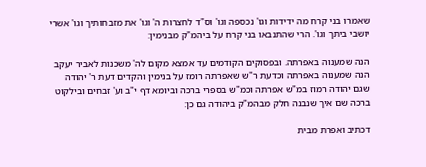שאמרו בני קרח מה ידידות וגו' נכספה וגו' וס"ד לחצרות ה' וגו' את מזבחותיך וגו' אשרי יושבי ביתך וגו'. הרי שהתנבאו בני קרח על ביהמ"ק מבנימין:

הנה שמענוה באפרתה. ובפסוקים הקודמים עד אמצא מקום לה' משכנות לאביר יעקב הנה שמענוה באפרתה וכדעת ר"ש שאפרתה רומז על בנימין והקדים דעת ר' יהודה שגם יהודה רמוז במ"ש אפרתה וכמ"ש בספרי ברכה וביומא דף י"ב וע' זבחים ובילקוט ברכה שם איך שנבנה חלק מבהמ"ק ביהודה גם כן:

דכתיב ואפרת מבית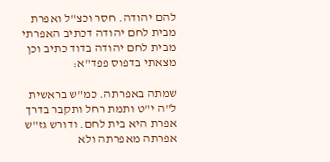להם יהודה. חסר וכצ"ל ואפרת מבית לחם יהודה דכתיב האפרתי מבית לחם יהודה בדוד כתיב וכן מצאתי בדפוס פפד"א:

שמתה באפרתה. כמ"ש בראשית ל"ה י"ט ותמת רחל ותקבר בדרך אפרת היא בית לחם. ודורש גז"ש אפרתה מאפרתה ולא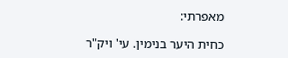מאפרתי:

כחית היער בנימין. עי' ויק"ר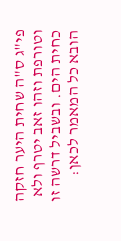פי"ג ס"ה שחית היער חזקה וטורפת וזהו זאב יטרף ולא כחית הים. ובשביל דרשה זו הובא כל המאמר לכאן: